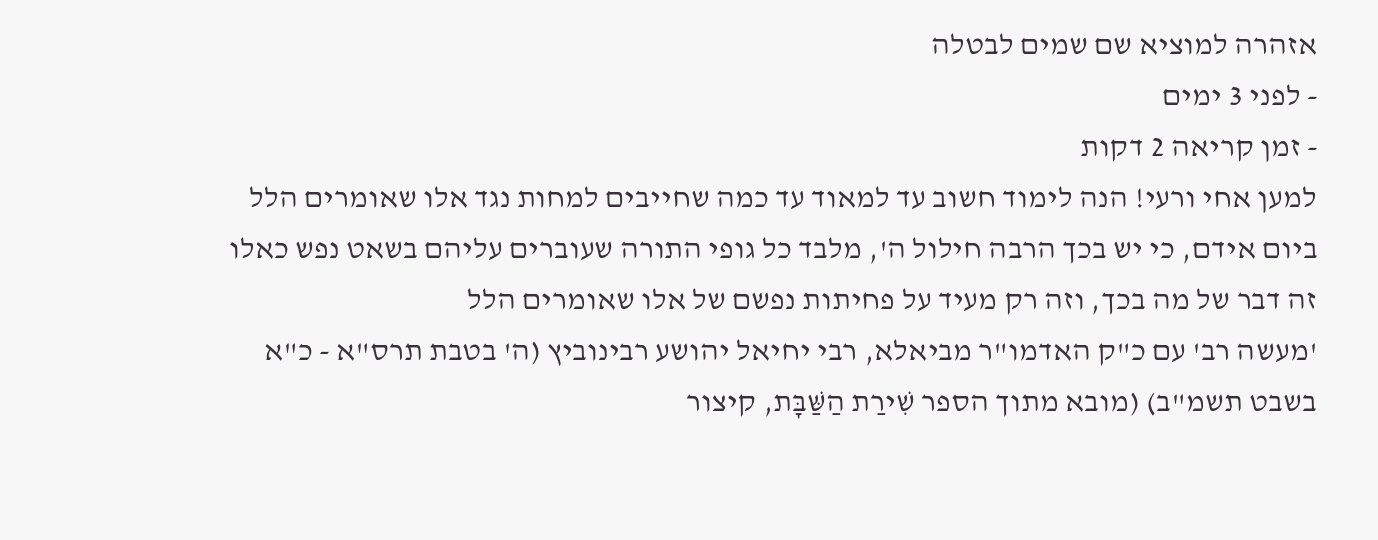אזהרה למוציא שם שמים לבטלה
- לפני 3 ימים
- זמן קריאה 2 דקות
למען אחי ורעי! הנה לימוד חשוב עד למאוד עד כמה שחייבים למחות נגד אלו שאומרים הלל ביום אידם, כי יש בכך הרבה חילול ה', מלבד כל גופי התורה שעוברים עליהם בשאט נפש כאלו זה דבר של מה בכך, וזה רק מעיד על פחיתות נפשם של אלו שאומרים הלל
'מעשה רב' עם כ"ק האדמו"ר מביאלא, רבי יחיאל יהושע רבינוביץ (ה' בטבת תרס"א - כ"א בשבט תשמ"ב) (מובא מתוך הספר שִׁירַת הַשַּׁבָּת, קיצור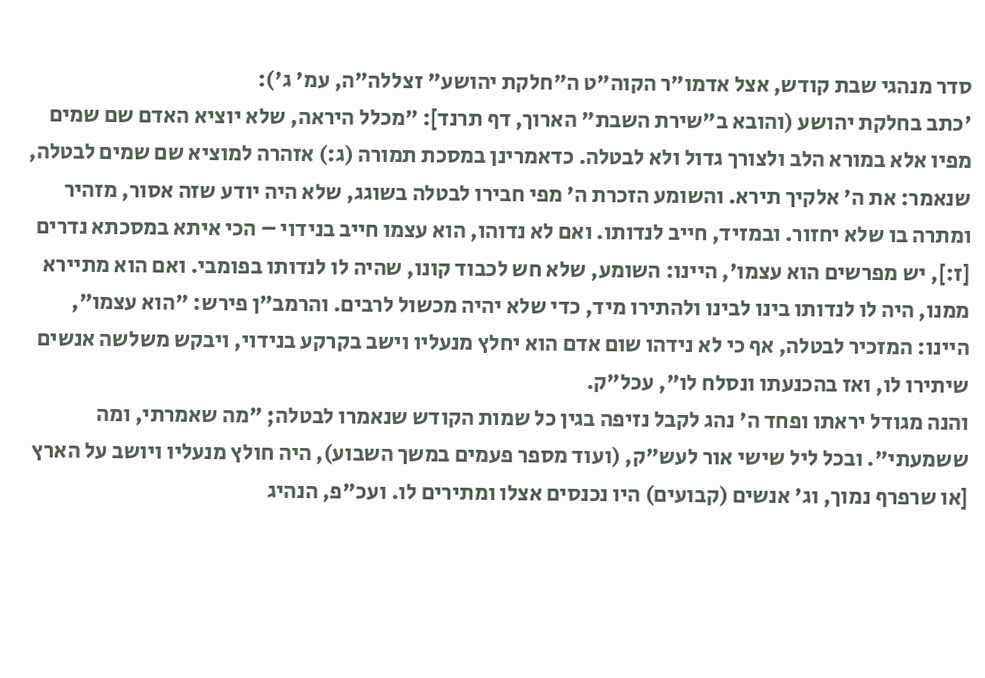סדר מנהגי שבת קודש, אצל אדמו"ר הקוה"ט ה"חלקת יהושע" זצללה"ה, עמ' ג'):
'כתב בחלקת יהושע (והובא ב"שירת השבת" הארוך, דף תרנד]: ״מכלל היראה, שלא יוציא האדם שם שמים מפיו אלא במורא הלב ולצורך גדול ולא לבטלה. כדאמרינן במסכת תמורה (ג:) אזהרה למוציא שם שמים לבטלה, שנאמר: את ה' אלקיך תירא. והשומע הזכרת ה' מפי חבירו לבטלה בשוגג, שלא היה יודע שזה אסור, מזהיר ומתרה בו שלא יחזור. ובמזיד, חייב לנדותו. ואם לא נדוהו, הוא עצמו חייב בנידוי – הכי איתא במסכתא נדרים [ז:], יש מפרשים הוא עצמו', היינו: השומע, שלא חש לכבוד קונו, שהיה לו לנדותו בפומבי. ואם הוא מתיירא ממנו, היה לו לנדותו בינו לבינו ולהתירו מיד, כדי שלא יהיה מכשול לרבים. והרמב"ן פירש: "הוא עצמו", היינו: המזכיר לבטלה, אף כי לא נידהו שום אדם הוא יחלץ מנעליו וישב בקרקע בנידוי, ויבקש משלשה אנשים שיתירו לו, ואז בהכנעתו ונסלח לו", עכל"ק.
והנה מגודל יראתו ופחד ה' נהג לקבל נזיפה בגין כל שמות הקודש שנאמרו לבטלה; "מה שאמרתי, ומה ששמעתי". ובכל ליל שישי אור לעש"ק, (ועוד מספר פעמים במשך השבוע), היה חולץ מנעליו ויושב על הארץ [או שרפרף נמוך, וג' אנשים (קבועים) היו נכנסים אצלו ומתירים לו. ועכ"פ, הנהיג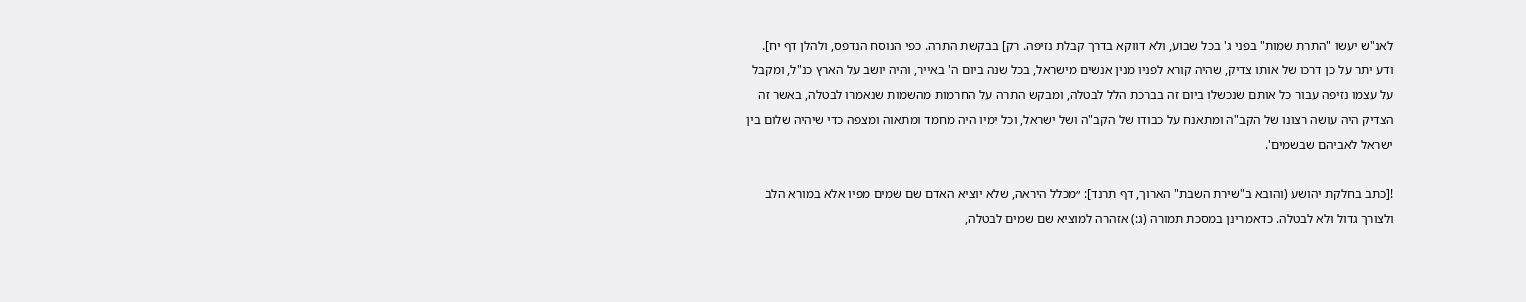לאנ"ש יעשו "התרת שמות" בפני ג' בכל שבוע, ולא דווקא בדרך קבלת נזיפה. רק] בבקשת התרה. כפי הנוסח הנדפס, ולהלן דף יח].
ודע יתר על כן דרכו של אותו צדיק, שהיה קורא לפניו מנין אנשים מישראל, בכל שנה ביום ה' באייר, והיה יושב על הארץ כנ"ל, ומקבל על עצמו נזיפה עבור כל אותם שנכשלו ביום זה בברכת הלל לבטלה, ומבקש התרה על החרמות מהשמות שנאמרו לבטלה, באשר זה הצדיק היה עושה רצונו של הקב"ה ומתאנח על כבודו של הקב"ה ושל ישראל, וכל ימיו היה מחמד ומתאוה ומצפה כדי שיהיה שלום בין ישראל לאביהם שבשמים'.

![כתב בחלקת יהושע (והובא ב"שירת השבת" הארוך, דף תרנד]: ״מכלל היראה, שלא יוציא האדם שם שמים מפיו אלא במורא הלב ולצורך גדול ולא לבטלה. כדאמרינן במסכת תמורה (ג:) אזהרה למוציא שם שמים לבטלה,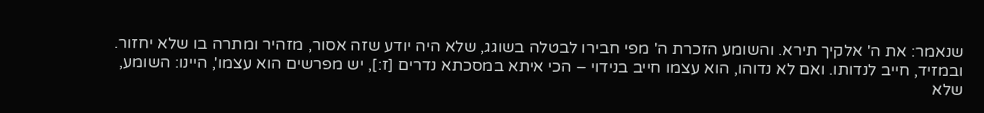שנאמר: את ה' אלקיך תירא. והשומע הזכרת ה' מפי חבירו לבטלה בשוגג, שלא היה יודע שזה אסור, מזהיר ומתרה בו שלא יחזור. ובמזיד, חייב לנדותו. ואם לא נדוהו, הוא עצמו חייב בנידוי – הכי איתא במסכתא נדרים [ז:], יש מפרשים הוא עצמו', היינו: השומע, שלא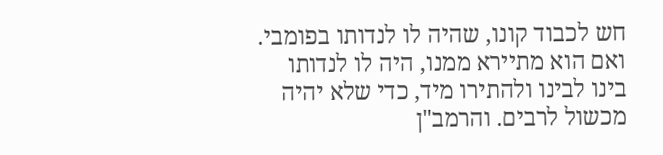חש לכבוד קונו, שהיה לו לנדותו בפומבי. ואם הוא מתיירא ממנו, היה לו לנדותו בינו לבינו ולהתירו מיד, כדי שלא יהיה מכשול לרבים. והרמב"ן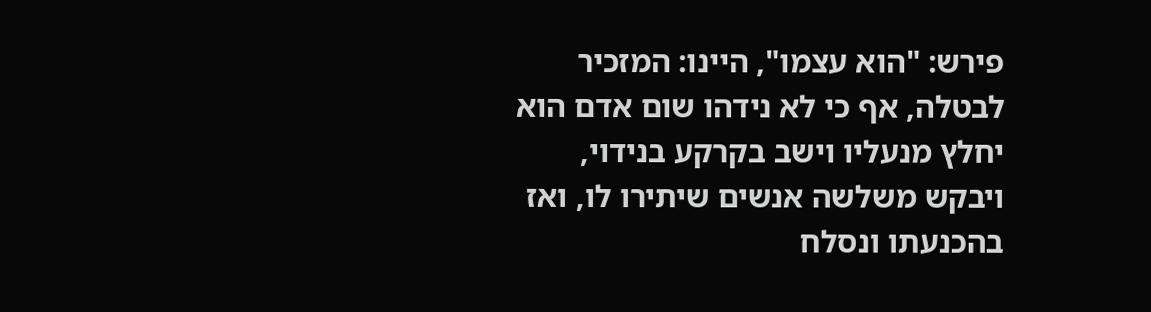פירש: "הוא עצמו", היינו: המזכיר לבטלה, אף כי לא נידהו שום אדם הוא יחלץ מנעליו וישב בקרקע בנידוי, ויבקש משלשה אנשים שיתירו לו, ואז בהכנעתו ונסלח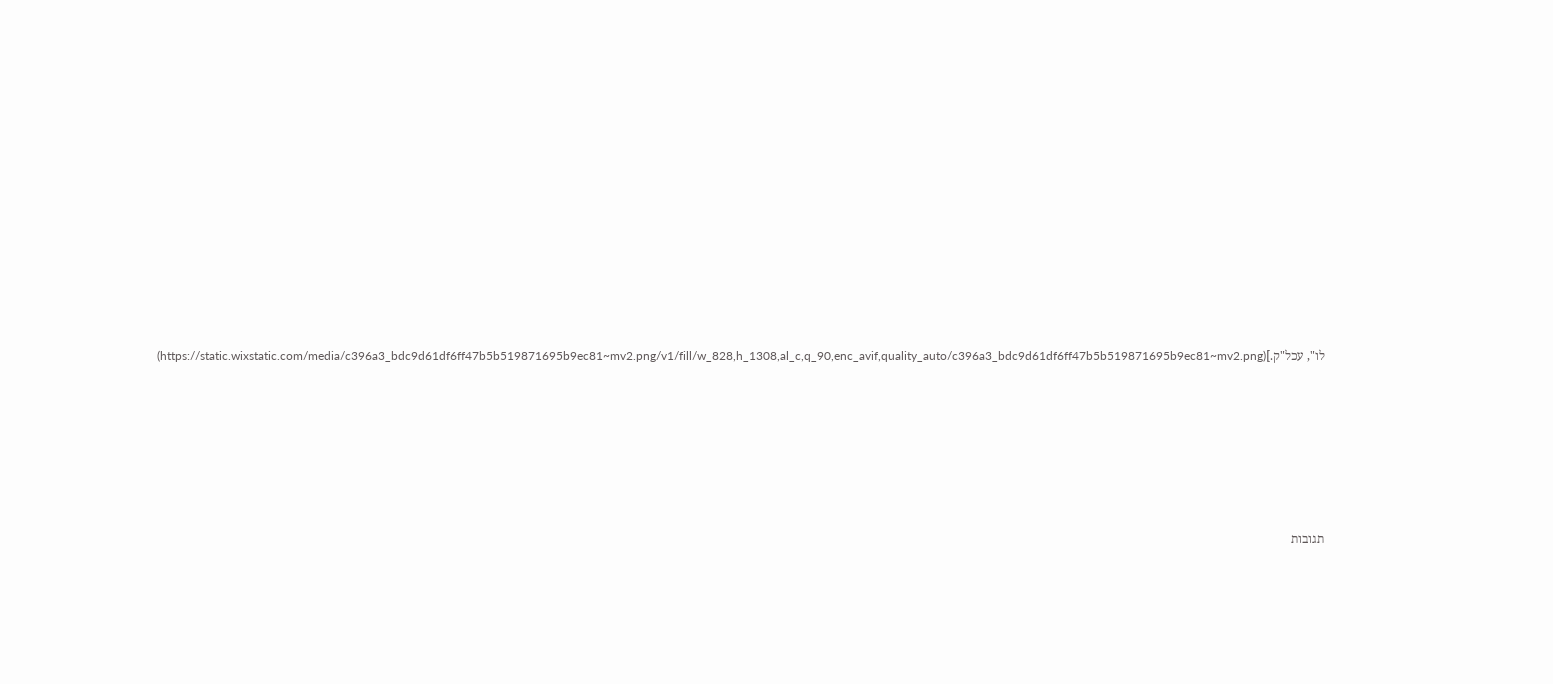לו", עכל"ק.](https://static.wixstatic.com/media/c396a3_bdc9d61df6ff47b5b519871695b9ec81~mv2.png/v1/fill/w_828,h_1308,al_c,q_90,enc_avif,quality_auto/c396a3_bdc9d61df6ff47b5b519871695b9ec81~mv2.png)









תגובות